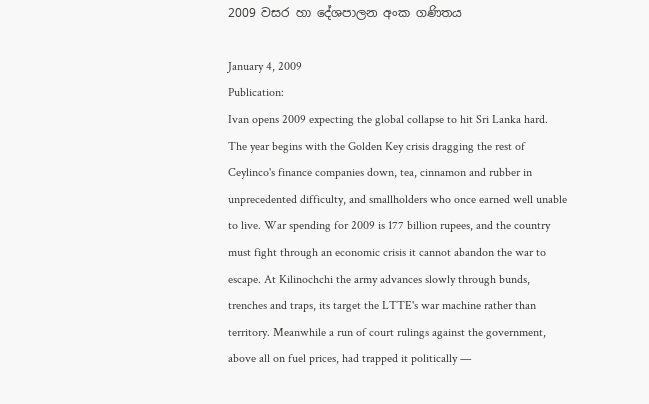2009 වසර හා දේශපාලන අංක ගණිතය

January 4, 2009
Publication:
Ivan opens 2009 expecting the global collapse to hit Sri Lanka hard. The year begins with the Golden Key crisis dragging the rest of Ceylinco's finance companies down, tea, cinnamon and rubber in unprecedented difficulty, and smallholders who once earned well unable to live. War spending for 2009 is 177 billion rupees, and the country must fight through an economic crisis it cannot abandon the war to escape. At Kilinochchi the army advances slowly through bunds, trenches and traps, its target the LTTE's war machine rather than territory. Meanwhile a run of court rulings against the government, above all on fuel prices, had trapped it politically —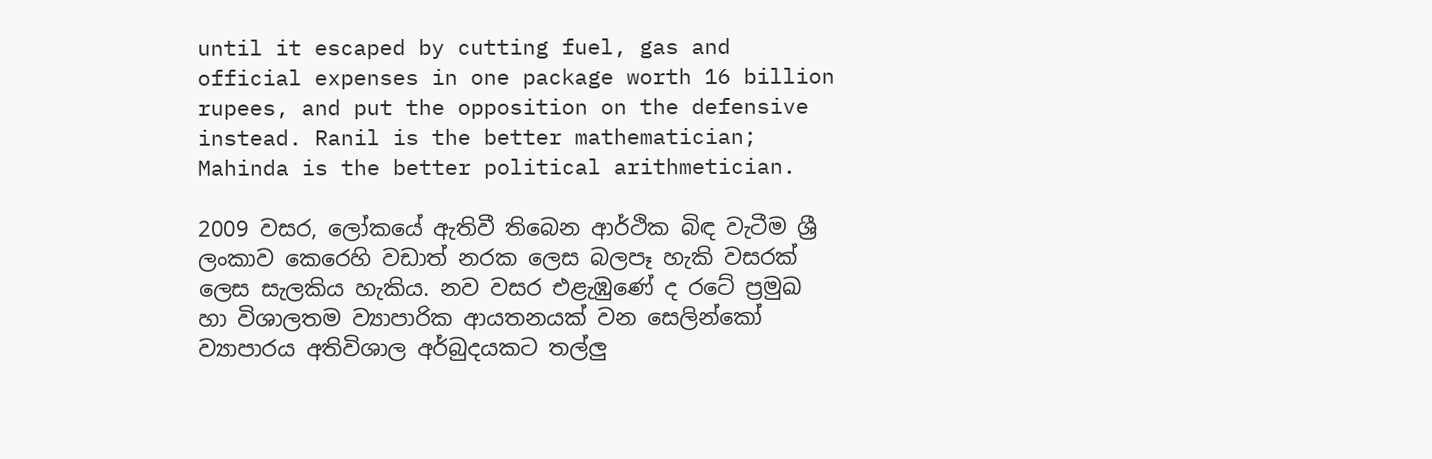until it escaped by cutting fuel, gas and official expenses in one package worth 16 billion rupees, and put the opposition on the defensive instead. Ranil is the better mathematician; Mahinda is the better political arithmetician.

2009 වසර, ලෝකයේ ඇතිවී තිබෙන ආර්ථික බිඳ වැටීම ශ්‍රී ලංකාව කෙරෙහි වඩාත් නරක ලෙස බලපෑ හැකි වසරක් ලෙස සැලකිය හැකිය. නව වසර එළැඹුණේ ද රටේ ප්‍රමුඛ හා විශාලතම ව්‍යාපාරික ආයතනයක් වන සෙලින්කෝ ව්‍යාපාරය අතිවිශාල අර්බුදයකට තල්ලු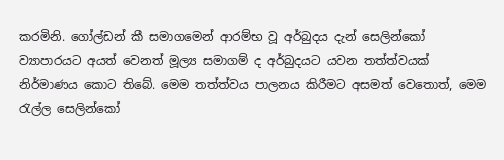කරමිනි. ගෝල්ඩන් කී සමාගමෙන් ආරම්භ වූ අර්බුදය දැන් සෙලින්කෝ ව්‍යාපාරයට අයත් වෙනත් මූල්‍ය සමාගම් ද අර්බුදයට යවන තත්ත්වයක් නිර්මාණය කොට තිබේ. මෙම තත්ත්වය පාලනය කිරීමට අසමත් වෙතොත්, මෙම රැල්ල සෙලින්කෝ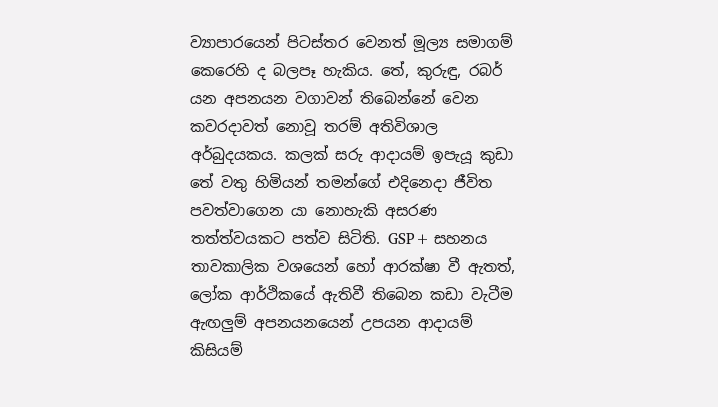ව්‍යාපාරයෙන් පිටස්තර වෙනත් මූල්‍ය සමාගම් කෙරෙහි ද බලපෑ හැකිය. තේ, කුරුඳු, රබර් යන අපනයන වගාවන් තිබෙන්නේ වෙන කවරදාවත් නොවූ තරම් අතිවිශාල අර්බුදයකය. කලක් සරු ආදායම් ඉපැයූ කුඩා තේ වතු හිමියන් තමන්ගේ එදිනෙදා ජීවිත පවත්වාගෙන යා නොහැකි අසරණ තත්ත්වයකට පත්ව සිටිති. GSP+ සහනය තාවකාලික වශයෙන් හෝ ආරක්ෂා වී ඇතත්, ලෝක ආර්ථිකයේ ඇතිවී තිබෙන කඩා වැටීම ඇඟලුම් අපනයනයෙන් උපයන ආදායම් කිසියම්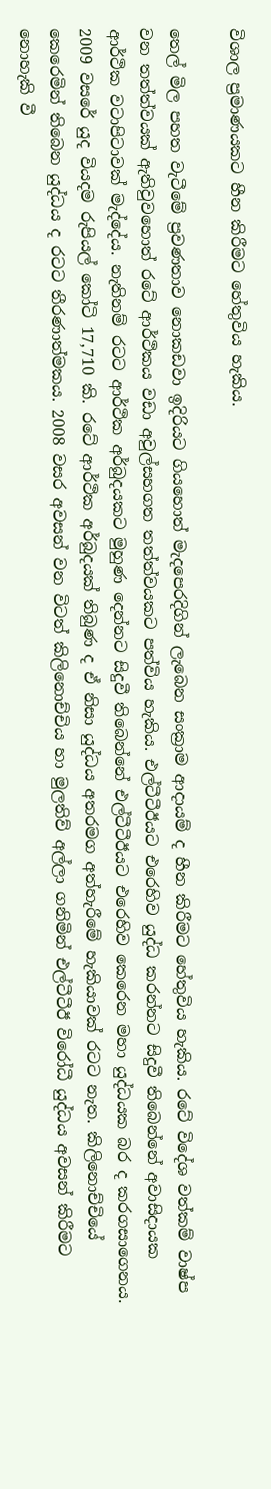විශාල ප්‍රමාණයකට හීන කිරීමට හේතුවිය හැකිය.

තෙල් මිල පහත වැටීමේ ප්‍රවණතාව නොකඩවා ඉදිරියට ගියහොත් මැදපෙරදිගින් ලැබෙන සංක්‍රාම ආදායම් ද හීන කිරීමට හේතුවිය හැකිය. රටේ විදේශ වත්කම් වාෂ්ප වන තත්ත්වයක් ඇතිවුවහොත් රටේ ආර්ථිකය වඩා අවුල්සහගත තත්ත්වයකට පත්විය හැකිය. එල්ටීටීඊයට එරෙහිව යුද්ධ කරන්නට සිදුවී තිබෙන්නේ අවාසිදායක ආර්ථික වටාපිටාවක් මැද්දේය. නැතිනම් රටට ආර්ථික අර්බුදයකට මුහුණ දෙන්නට සිදුවී තිබෙන්නේ එල්ටීටීඊයට එරෙහිව කෙරෙන මහා යුද්ධයක බර ද කරගසාගෙනය. 2009 වසරේ යුද වියදම රුපියල් කෝටි 17,710 කි. රටේ ආර්ථික අර්බුදයක් තිබුණ ද ඒ නිසා යුද්ධය අතරමග අත්හැරීමේ හැකියාවක් රටට නැත. කිලිනොච්චියේ කෙරෙමින් තිබෙන යුද්ධය ද රටට තීරණාත්මකය. 2008 වසර අවසන් වන විටත් කිලිනොච්චිය හා මුලතිව් අල්ලා ගනිමින් එල්ටීටීඊ විරෝධී යුද්ධය අවසන් කිරීමට නොහැකි වී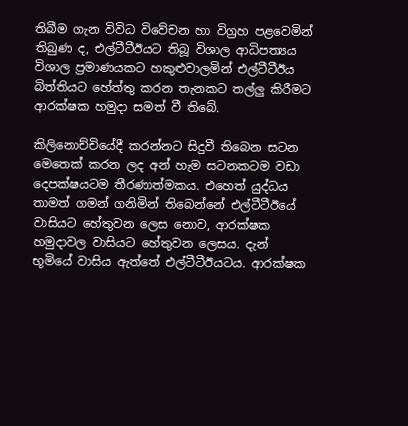තිබීම ගැන විවිධ විවේචන හා විග්‍රහ පළවෙමින් තිබුණ ද, එල්ටීටීඊයට තිබූ විශාල ආධිපත්‍යය විශාල ප්‍රමාණයකට හකුළුවාලමින් එල්ටීටීඊය බිත්තියට හේත්තු කරන තැනකට තල්ලු කිරීමට ආරක්ෂක හමුදා සමත් වී තිබේ.

කිලිනොච්චියේදී කරන්නට සිදුවී තිබෙන සටන මෙතෙක් කරන ලද අන් හැම සටනකටම වඩා දෙපක්ෂයටම තීරණාත්මකය. එහෙත් යුද්ධය තාමත් ගමන් ගනිමින් තිබෙන්නේ එල්ටීටීඊයේ වාසියට හේතුවන ලෙස නොව, ආරක්ෂක හමුදාවල වාසියට හේතුවන ලෙසය. දැන් භූමියේ වාසිය ඇත්තේ එල්ටීටීඊයටය. ආරක්ෂක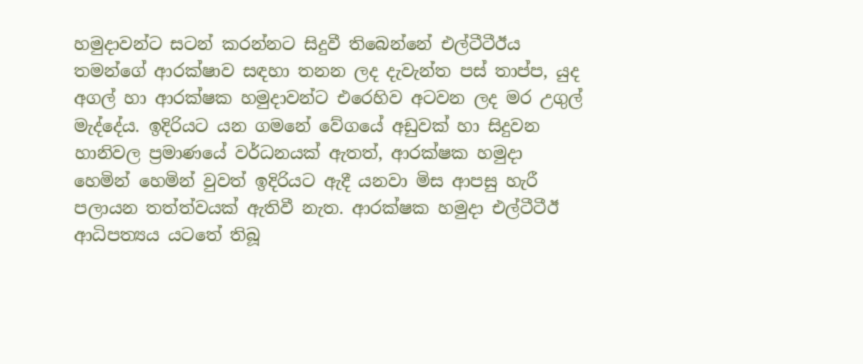හමුදාවන්ට සටන් කරන්නට සිදුවී තිබෙන්නේ එල්ටීටීඊය තමන්ගේ ආරක්ෂාව සඳහා තනන ලද දැවැන්ත පස් තාප්ප, යුද අගල් හා ආරක්ෂක හමුදාවන්ට එරෙහිව අටවන ලද මර උගුල් මැද්දේය. ඉදිරියට යන ගමනේ වේගයේ අඩුවක් හා සිදුවන හානිවල ප්‍රමාණයේ වර්ධනයක් ඇතත්, ආරක්ෂක හමුදා හෙමින් හෙමින් වුවත් ඉදිරියට ඇදී යනවා මිස ආපසු හැරී පලායන තත්ත්වයක් ඇතිවී නැත. ආරක්ෂක හමුදා එල්ටීටීඊ ආධිපත්‍යය යටතේ තිබූ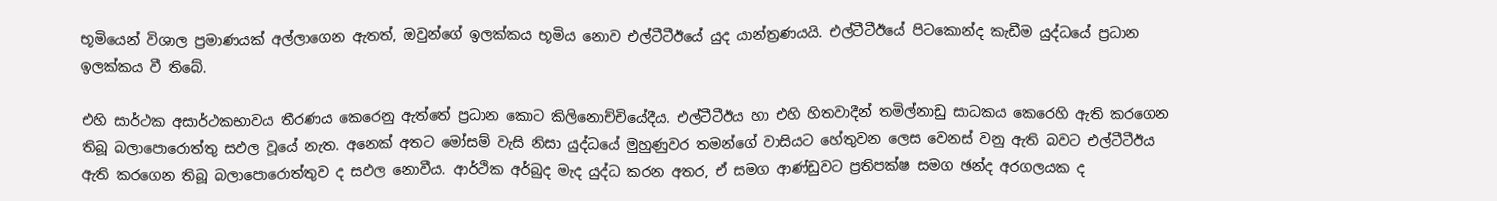භූමියෙන් විශාල ප්‍රමාණයක් අල්ලාගෙන ඇතත්, ඔවුන්ගේ ඉලක්කය භූමිය නොව එල්ටීටීඊයේ යුද යාන්ත්‍රණයයි. එල්ටීටීඊයේ පිටකොන්ද කැඩීම යුද්ධයේ ප්‍රධාන ඉලක්කය වී තිබේ.

එහි සාර්ථක අසාර්ථකභාවය තීරණය කෙරෙනු ඇත්තේ ප්‍රධාන කොට කිලිනොච්චියේදීය. එල්ටීටීඊය හා එහි හිතවාදීන් තමිල්නාඩු සාධකය කෙරෙහි ඇති කරගෙන තිබූ බලාපොරොත්තු සඵල වූයේ නැත. අනෙක් අතට මෝසම් වැසි නිසා යුද්ධයේ මුහුණුවර තමන්ගේ වාසියට හේතුවන ලෙස වෙනස් වනු ඇති බවට එල්ටීටීඊය ඇති කරගෙන තිබූ බලාපොරොත්තුව ද සඵල නොවීය. ආර්ථික අර්බුද මැද යුද්ධ කරන අතර, ඒ සමග ආණ්ඩුවට ප්‍රතිපක්ෂ සමග ඡන්ද අරගලයක ද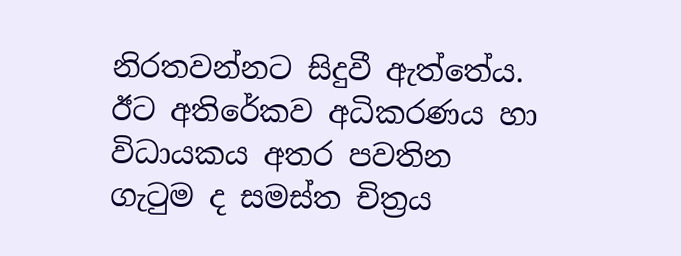නිරතවන්නට සිදුවී ඇත්තේය. ඊට අතිරේකව අධිකරණය හා විධායකය අතර පවතින ගැටුම ද සමස්ත චිත්‍රය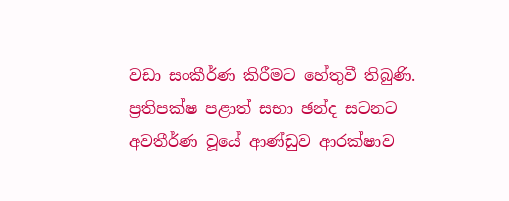වඩා සංකීර්ණ කිරීමට හේතුවී තිබුණි. ප්‍රතිපක්ෂ පළාත් සභා ඡන්ද සටනට අවතීර්ණ වූයේ ආණ්ඩුව ආරක්ෂාව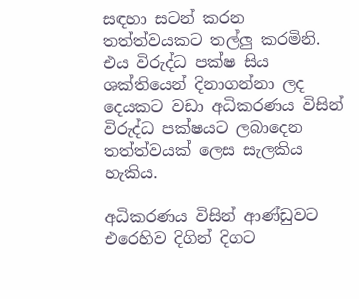සඳහා සටන් කරන තත්ත්වයකට තල්ලු කරමිනි. එය විරුද්ධ පක්ෂ සිය ශක්තියෙන් දිනාගන්නා ලද දෙයකට වඩා අධිකරණය විසින් විරුද්ධ පක්ෂයට ලබාදෙන තත්ත්වයක් ලෙස සැලකිය හැකිය.

අධිකරණය විසින් ආණ්ඩුවට එරෙහිව දිගින් දිගට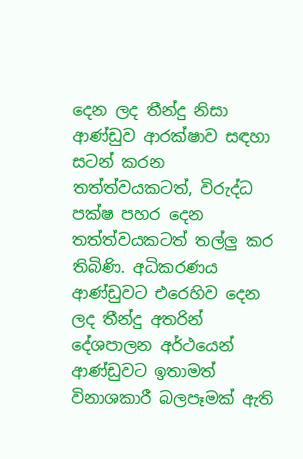දෙන ලද තීන්දු නිසා ආණ්ඩුව ආරක්ෂාව සඳහා සටන් කරන තත්ත්වයකටත්, විරුද්ධ පක්ෂ පහර දෙන තත්ත්වයකටත් තල්ලු කර තිබිණි. අධිකරණය ආණ්ඩුවට එරෙහිව දෙන ලද තීන්දු අතරින් දේශපාලන අර්ථයෙන් ආණ්ඩුවට ඉතාමත් විනාශකාරී බලපෑමක් ඇති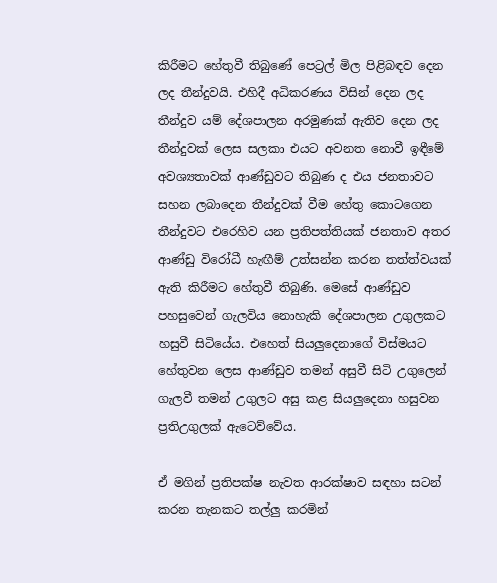කිරීමට හේතුවී තිබුණේ පෙට්‍රල් මිල පිළිබඳව දෙන ලද තීන්දුවයි. එහිදී අධිකරණය විසින් දෙන ලද තීන්දුව යම් දේශපාලන අරමුණක් ඇතිව දෙන ලද තීන්දුවක් ලෙස සලකා එයට අවනත නොවී ඉඳීමේ අවශ්‍යතාවක් ආණ්ඩුවට තිබුණ ද එය ජනතාවට සහන ලබාදෙන තීන්දුවක් වීම හේතු කොටගෙන තීන්දුවට එරෙහිව යන ප්‍රතිපත්තියක් ජනතාව අතර ආණ්ඩු විරෝධී හැඟීම් උත්සන්න කරන තත්ත්වයක් ඇති කිරීමට හේතුවී තිබුණි. මෙසේ ආණ්ඩුව පහසුවෙන් ගැලවිය නොහැකි දේශපාලන උගුලකට හසුවී සිටියේය. එහෙත් සියලුදෙනාගේ විස්මයට හේතුවන ලෙස ආණ්ඩුව තමන් අසුවී සිටි උගුලෙන් ගැලවී තමන් උගුලට අසු කළ සියලුදෙනා හසුවන ප්‍රතිඋගුලක් ඇටෙව්වේය.

ඒ මගින් ප්‍රතිපක්ෂ නැවත ආරක්ෂාව සඳහා සටන් කරන තැනකට තල්ලු කරමින්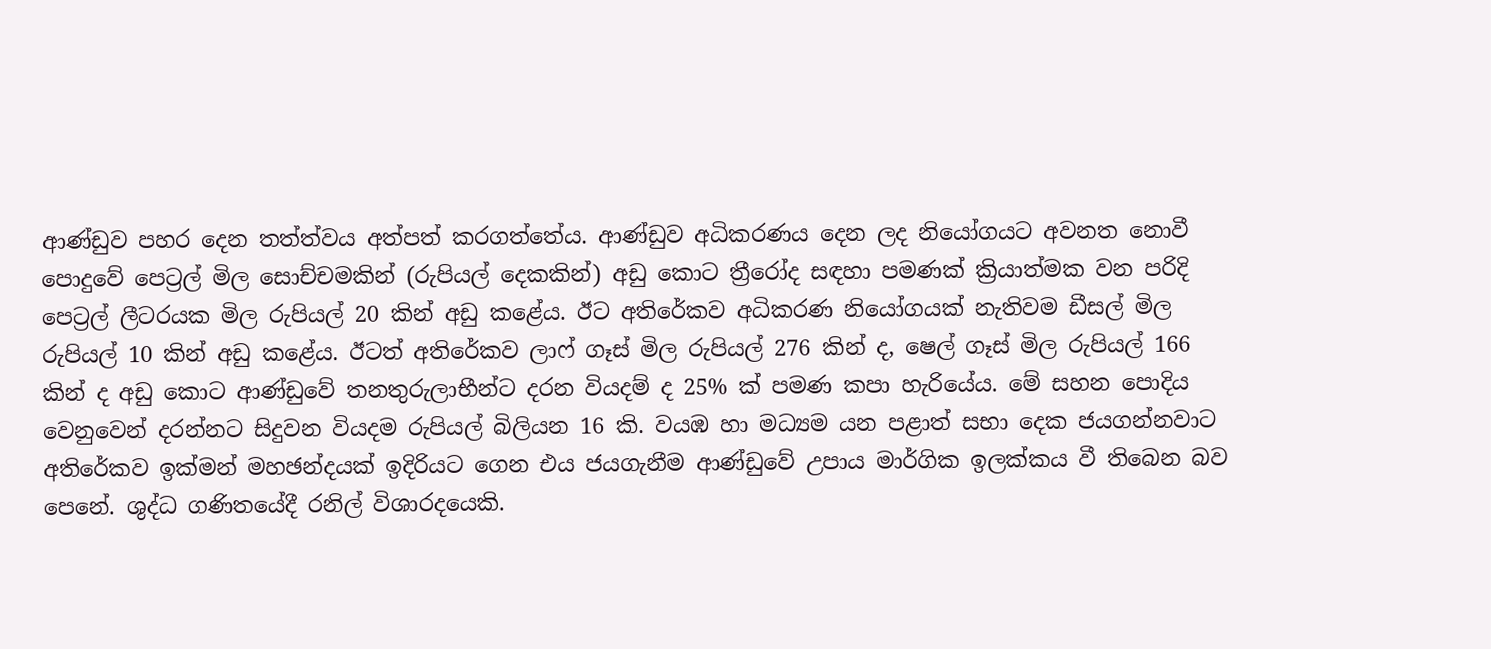ආණ්ඩුව පහර දෙන තත්ත්වය අත්පත් කරගත්තේය. ආණ්ඩුව අධිකරණය දෙන ලද නියෝගයට අවනත නොවී පොදුවේ පෙට්‍රල් මිල සොච්චමකින් (රුපියල් දෙකකින්) අඩු කොට ත්‍රීරෝද සඳහා පමණක් ක්‍රියාත්මක වන පරිදි පෙට්‍රල් ලීටරයක මිල රුපියල් 20 කින් අඩු කළේය. ඊට අතිරේකව අධිකරණ නියෝගයක් නැතිවම ඩීසල් මිල රුපියල් 10 කින් අඩු කළේය. ඊටත් අතිරේකව ලාෆ් ගෑස් මිල රුපියල් 276 කින් ද, ෂෙල් ගෑස් මිල රුපියල් 166 කින් ද අඩු කොට ආණ්ඩුවේ තනතුරුලාභීන්ට දරන වියදම් ද 25% ක් පමණ කපා හැරියේය. මේ සහන පොදිය වෙනුවෙන් දරන්නට සිදුවන වියදම රුපියල් බිලියන 16 කි. වයඹ හා මධ්‍යම යන පළාත් සභා දෙක ජයගන්නවාට අතිරේකව ඉක්මන් මහඡන්දයක් ඉදිරියට ගෙන එය ජයගැනීම ආණ්ඩුවේ උපාය මාර්ගික ඉලක්කය වී තිබෙන බව පෙනේ. ශුද්ධ ගණිතයේදී රනිල් විශාරදයෙකි.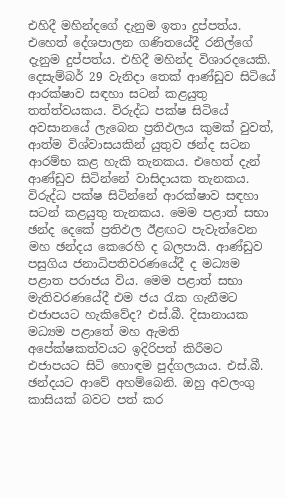එහිදී මහින්දගේ දැනුම ඉතා දුප්පත්ය. එහෙත් දේශපාලන ගණිතයේදී රනිල්ගේ දැනුම දුප්පත්ය. එහිදී මහින්ද විශාරදයෙකි. දෙසැම්බර් 29 වැනිදා තෙක් ආණ්ඩුව සිටියේ ආරක්ෂාව සඳහා සටන් කළයුතු තත්ත්වයකය. විරුද්ධ පක්ෂ සිටියේ අවසානයේ ලැබෙන ප්‍රතිඵලය කුමක් වුවත්, ආත්ම විශ්වාසයකින් යුතුව ඡන්ද සටන ආරම්භ කළ හැකි තැනකය. එහෙත් දැන් ආණ්ඩුව සිටින්නේ වාසිදායක තැනකය. විරුද්ධ පක්ෂ සිටින්නේ ආරක්ෂාව සඳහා සටන් කළයුතු තැනකය. මෙම පළාත් සභා ඡන්ද දෙකේ ප්‍රතිඵල ඊළඟට පැවැත්වෙන මහ ඡන්දය කෙරෙහි ද බලපායි. ආණ්ඩුව පසුගිය ජනාධිපතිවරණයේදී ද මධ්‍යම පළාත පරාජය විය. මෙම පළාත් සභා මැතිවරණයේදී එම ජය රැක ගැනීමට එජාපයට හැකිවේද? එස්.බී. දිසානායක මධ්‍යම පළාතේ මහ ඇමති අපේක්ෂකත්වයට ඉදිරිපත් කිරීමට එජාපයට සිටි හොඳම පුද්ගලයාය. එස්.බී. ඡන්දයට ආවේ අහම්බෙනි. ඔහු අවලංගු කාසියක් බවට පත් කර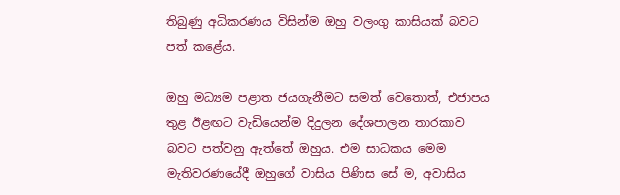තිබුණු අධිකරණය විසින්ම ඔහු වලංගු කාසියක් බවට පත් කළේය.

ඔහු මධ්‍යම පළාත ජයගැනීමට සමත් වෙතොත්, එජාපය තුළ ඊළඟට වැඩියෙන්ම දිදුලන දේශපාලන තාරකාව බවට පත්වනු ඇත්තේ ඔහුය. එම සාධකය මෙම මැතිවරණයේදී ඔහුගේ වාසිය පිණිස සේ ම, අවාසිය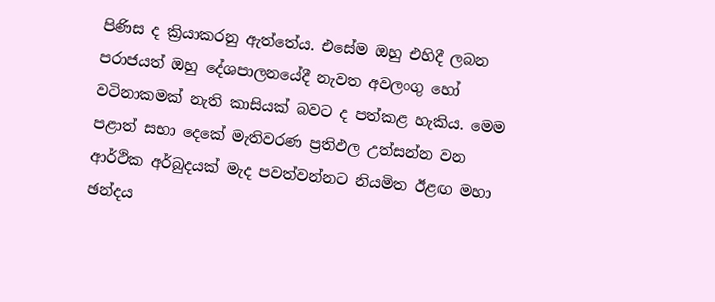පිණිස ද ක්‍රියාකරනු ඇත්තේය. එසේම ඔහු එහිදී ලබන පරාජයත් ඔහු දේශපාලනයේදී නැවත අවලංගු හෝ වටිනාකමක් නැති කාසියක් බවට ද පත්කළ හැකිය. මෙම පළාත් සභා දෙකේ මැතිවරණ ප්‍රතිඵල උත්සන්න වන ආර්ථික අර්බුදයක් මැද පවත්වන්නට නියමිත ඊළඟ මහා ඡන්දය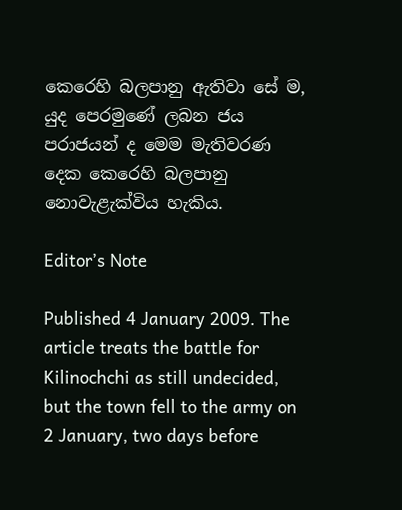කෙරෙහි බලපානු ඇතිවා සේ ම, යුද පෙරමුණේ ලබන ජය පරාජයන් ද මෙම මැතිවරණ දෙක කෙරෙහි බලපානු නොවැළැක්විය හැකිය.

Editor’s Note

Published 4 January 2009. The article treats the battle for Kilinochchi as still undecided, but the town fell to the army on 2 January, two days before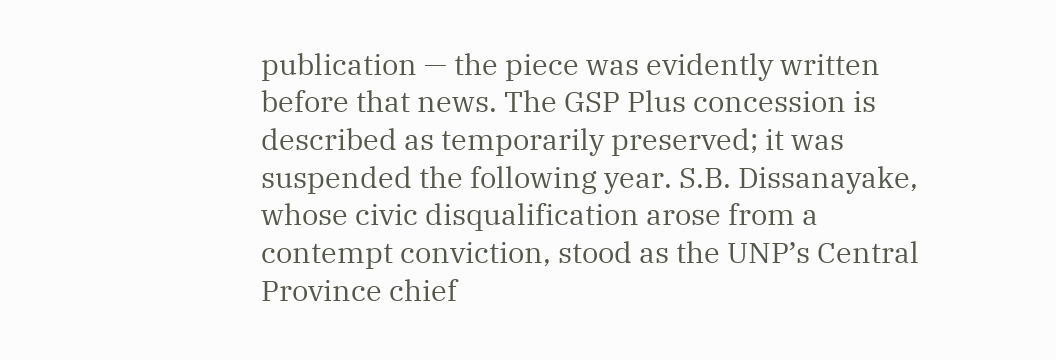publication — the piece was evidently written before that news. The GSP Plus concession is described as temporarily preserved; it was suspended the following year. S.B. Dissanayake, whose civic disqualification arose from a contempt conviction, stood as the UNP’s Central Province chief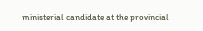ministerial candidate at the provincial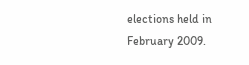elections held in February 2009.